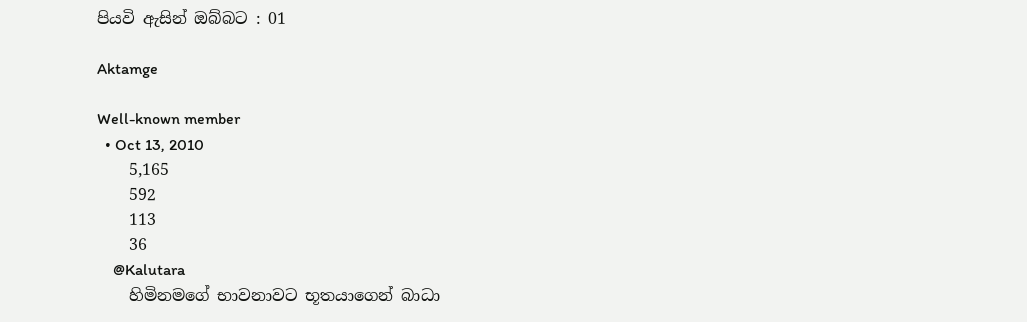පියවි ඇසින් ඔබ්බට : 01

Aktamge

Well-known member
  • Oct 13, 2010
    5,165
    592
    113
    36
    @Kalutara
    හිමිනමගේ භාවනාවට භූතයාගෙන් බාධා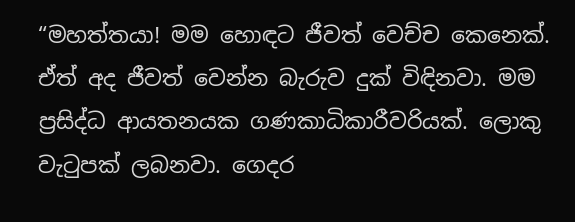“මහත්තයා! මම හොඳට ජීවත් වෙච්ච කෙනෙක්. ඒත් අද ජීවත් වෙන්න බැරුව දුක් විඳිනවා. මම ප්‍රසිද්ධ ආයතනයක ගණකාධිකාරීවරියක්. ලොකු වැටුපක් ලබනවා. ගෙදර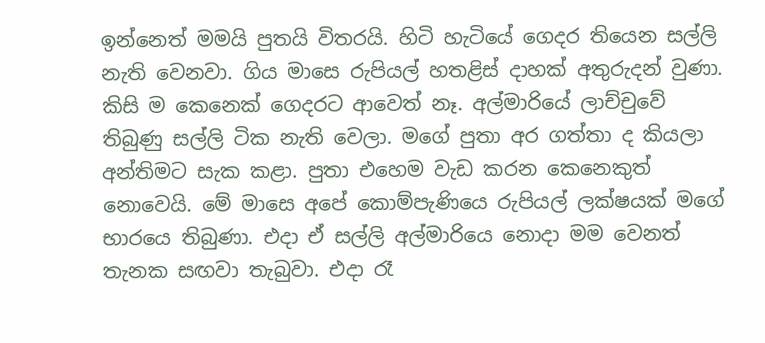ඉන්නෙත් මමයි පුතයි විතරයි. හිටි හැටියේ ගෙදර තියෙන සල්ලි නැති වෙනවා. ගිය මාසෙ රුපියල් හතළිස් දාහක් අතුරුදන් වුණා. කිසි ම කෙනෙක් ගෙදරට ආවෙත් නෑ. අල්මාරියේ ලාච්චුවේ තිබුණු සල්ලි ටික නැති වෙලා. මගේ පුතා අර ගත්තා ද කියලා අන්තිමට සැක කළා. පුතා එහෙම වැඩ කරන කෙනෙකුත් නොවෙයි. මේ මාසෙ අපේ කොම්පැණියෙ රුපියල් ලක්ෂයක් මගේ භාරයෙ තිබුණා. එදා ඒ සල්ලි අල්මාරියෙ නොදා මම වෙනත් තැනක සඟවා තැබුවා. එදා රෑ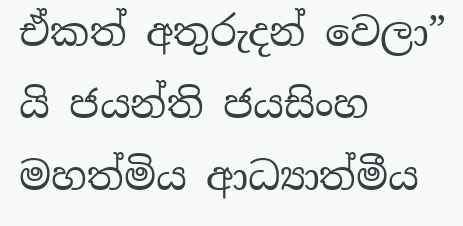ඒකත් අතුරුදන් වෙලා” යි ජයන්ති ජයසිංහ මහත්මිය ආධ්‍යාත්මීය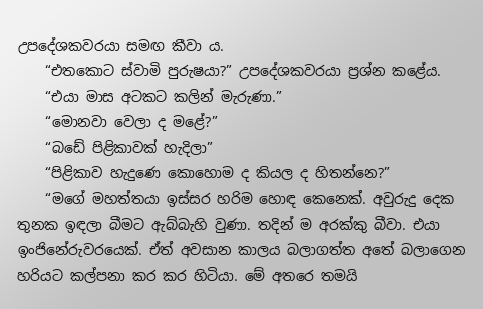උපදේශකවරයා සමඟ කීවා ය.
    “එතකොට ස්වාමි පුරුෂයා?” උපදේශකවරයා ප්‍රශ්න කළේය.
    “එයා මාස අටකට කලින් මැරුණා.”
    “මොනවා වෙලා ද මළේ?”
    “බඩේ පිළිකාවක් හැදිලා”
    “පිළිකාව හැදුණෙ කොහොම ද කියල ද හිතන්නෙ?”
    “මගේ මහත්තයා ඉස්සර හරිම හොඳ කෙනෙක්. අවුරුදු දෙක තුනක ඉඳලා බීමට ඇබ්බැහි වුණා. තදින් ම අරක්කු බීවා. එයා ඉංජිනේරුවරයෙක්. ඒත් අවසාන කාලය බලාගත්ත අතේ බලාගෙන හරියට කල්පනා කර කර හිටියා. මේ අතරෙ තමයි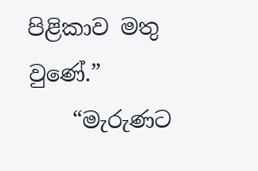පිළිකාව මතු වුණේ.”
    “මැරුණට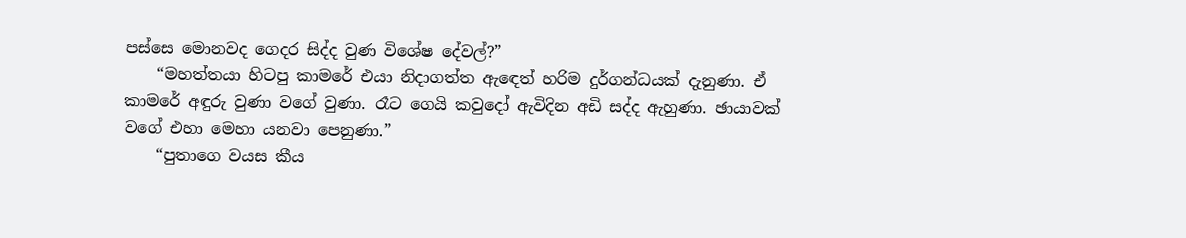පස්සෙ මොනවද ගෙදර සිද්ද වුණ විශේෂ දේවල්?”
    “මහත්තයා හිටපු කාමරේ එයා නිදාගත්ත ඇ‍ඳෙත් හරිම දුර්ගන්ධයක් දැනුණා. ඒ කාමරේ අඳුරු වුණා වගේ වුණා. රෑට ගෙයි කවුදෝ ඇවිදින අඩි සද්ද ඇහුණා. ඡායාවක් වගේ එහා මෙහා යනවා පෙනුණා.”
    “පුතාගෙ වයස කීය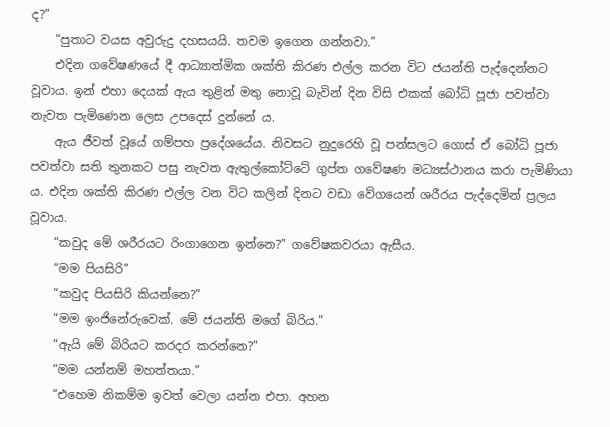ද?”
    “පුතාට වයස අවුරුදු දහසයයි. තවම ඉගෙන ගන්නවා.”
    එදින ගවේෂණයේ දී ආධ්‍යාත්මික ශක්ති කිරණ එල්ල කරන විට ජයන්ති පැද්දෙන්නට වූවාය. ඉන් එහා දෙයක් ඇය තුළින් මතු නොවූ බැවින් දින විසි එකක් බෝධි පූජා පවත්වා නැවත පැමිණෙන ලෙස උපදෙස් දුන්නේ ය.
    ඇය ජීවත් වූයේ ගම්පහ ප්‍රදේශයේය. නිවසට නුදුරෙහි වූ පන්සලට ගොස් ඒ බෝධි පූජා පවත්වා සති තුනකට පසු නැවත ඇතුල්කෝට්ටේ ගුප්ත ගවේෂණ මධ්‍යස්ථානය කරා පැමිණියා ය. එදින ශක්ති කිරණ එල්ල වන විට කලින් දිනට වඩා වේගයෙන් ශරීරය පැද්දෙමින් ප්‍රලය වූවාය.
    “කවුද මේ ශරීරයට රිංගාගෙන ඉන්නෙ?” ගවේෂකවරයා ඇසීය.
    “මම පියසිරි”
    “කවුද පියසිරි කියන්නෙ?”
    “මම ඉංජිනේරුවෙක්. මේ ජයන්ති මගේ බිරිය.”
    “ඇයි මේ බිරියට කරදර කරන්නෙ?”
    “මම යන්නම් මහත්තයා.”
    “එහෙම නිකම්ම ඉවත් වෙලා යන්න එපා. අහන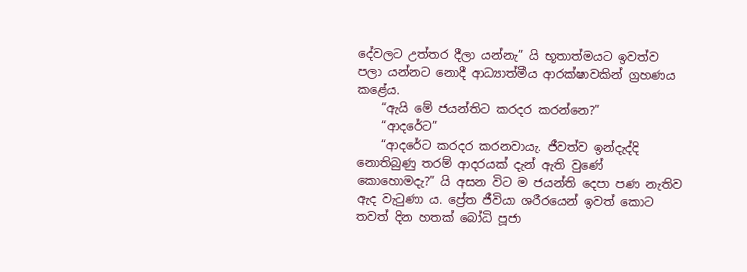දේවලට උත්තර දීලා යන්නැ” යි භූතාත්මයට ඉවත්ව පලා යන්නට නොදී ආධ්‍යාත්මීය ආරක්ෂාවකින් ග්‍රහණය කළේය.
    “ඇයි මේ ජයන්තිට කරදර කරන්නෙ?”
    “ආදරේට”
    “ආදරේට කරදර කරනවායැ. ජීවත්ව ඉන්දැද්දි නොතිබුණු තරම් ආදරයක් දැන් ඇති වුණේ කොහොමදැ?” යි අසන විට ම ජයන්ති දෙපා පණ නැතිව ඇද වැටුණා ය. ප්‍රේත ජීවියා ශරීරයෙන් ඉවත් කොට තවත් දින හතක් බෝධි පූජා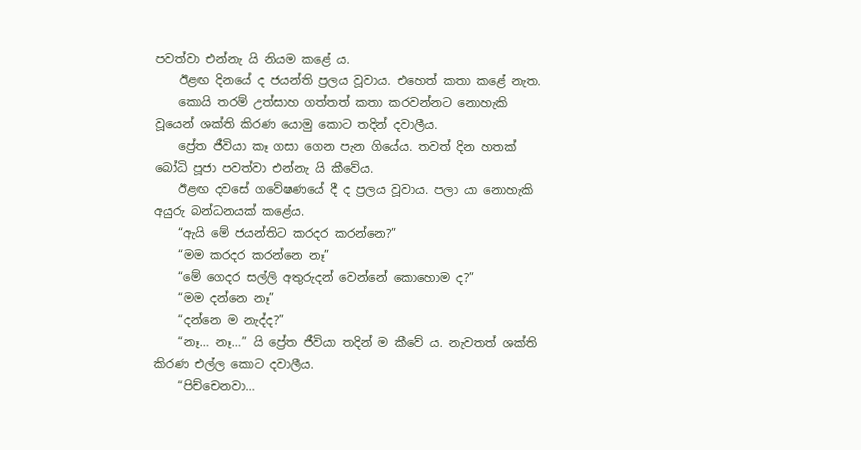පවත්වා එන්නැ යි නියම කළේ ය.
    ඊළඟ දිනයේ ද ජයන්ති ප්‍රලය වූවාය. එහෙත් කතා කළේ නැත.
    කොයි තරම් උත්සාහ ගත්තත් කතා කරවන්නට නොහැකි වූයෙන් ශක්ති කිරණ යොමු කොට තදින් දවාලීය.
    ප්‍රේත ජීවියා කෑ ගසා ගෙන පැන ගියේය. තවත් දින හතක් බෝධි පූජා පවත්වා එන්නැ යි කීවේය.
    ඊළඟ දවසේ ගවේෂණයේ දී ද ප්‍රලය වූවාය. පලා යා නොහැකි අයුරු බන්ධනයක් කළේය.
    “ඇයි මේ ජයන්තිට කරදර කරන්නෙ?”
    “මම කරදර කරන්නෙ නෑ”
    “මේ ගෙදර සල්ලි අතුරුදන් වෙන්නේ කොහොම ද?”
    “මම දන්නෙ නෑ”
    “දන්නෙ ම නැද්ද?”
    “නෑ… නෑ…” යි ප්‍රේත ජීවියා තදින් ම කීවේ ය. නැවතත් ශක්ති කිරණ එල්ල කොට දවාලීය.
    “පිච්චෙනවා…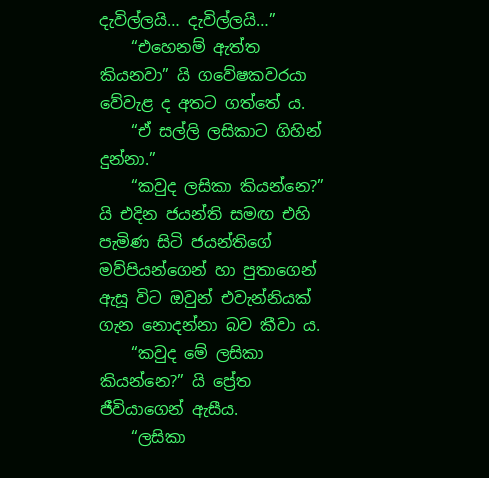දැවිල්ලයි… දැවිල්ලයි…”
    “එහෙනම් ඇත්ත කියනවා” යි ගවේෂකවරයා වේවැළ ද අතට ගත්තේ ය.
    “ඒ සල්ලි ලසිකාට ගිහින් දුන්නා.”
    “කවුද ලසිකා කියන්නෙ?” යි එදින ජයන්ති සමඟ එහි පැමිණ සිටි ජයන්තිගේ මව්පියන්ගෙන් හා පුතාගෙන් ඇසූ විට ඔවුන් එවැන්නියක් ගැන නොදන්නා බව කීවා ය.
    “කවුද මේ ලසිකා කියන්නෙ?” යි ප්‍රේත ජීවියාගෙන් ඇසීය.
    “ලසිකා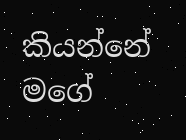කියන්නේ මගේ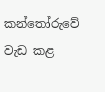කන්තෝරුවේ වැඩ කළ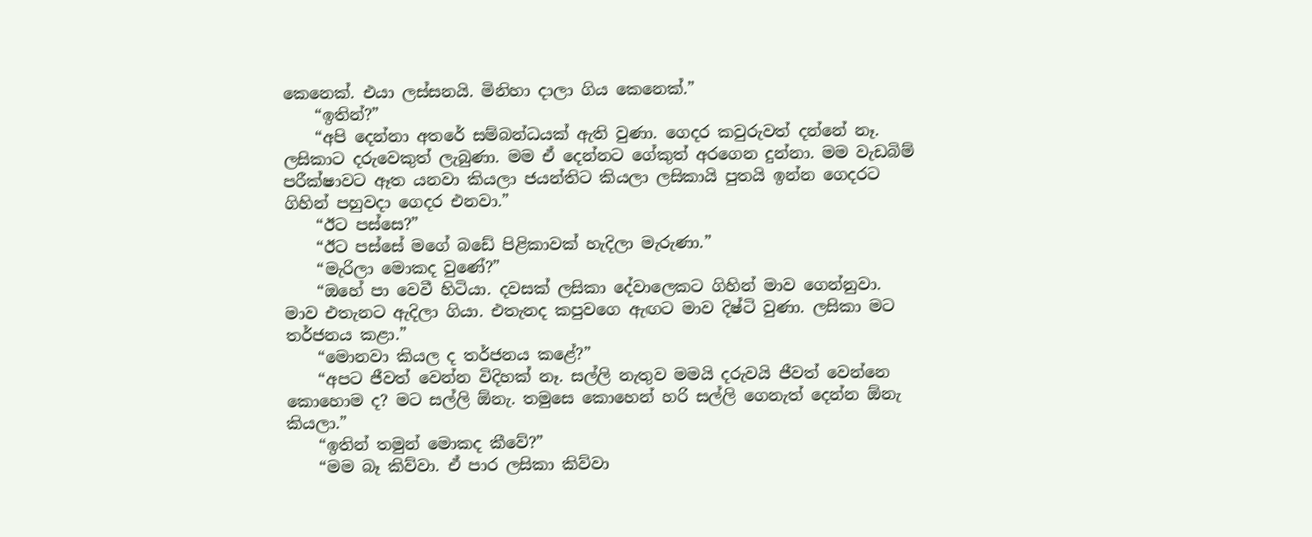කෙනෙක්. එයා ලස්සනයි. මිනිහා දාලා ගිය කෙනෙක්.”
    “ඉතින්?”
    “අපි දෙන්නා අතරේ සම්බන්ධයක් ඇති වුණා. ගෙදර කවුරුවත් දන්නේ නෑ. ලසිකාට දරුවෙකුත් ලැබුණා. මම ඒ දෙන්නට ගේකුත් අරගෙන දුන්නා. මම වැඩබිම් පරීක්ෂාවට ඈත යනවා කියලා ජයන්තිට කියලා ලසිකායි පුතයි ඉන්න ගෙදරට ගිහින් පහුවදා ගෙදර එනවා.”
    “ඊට පස්සෙ?”
    “ඊට පස්සේ මගේ බඩේ පිළිකාවක් හැදිලා මැරුණා.”
    “මැරිලා මොකද වුණේ?”
    “ඔහේ පා වෙවී හිටියා. දවසක් ලසිකා දේවාලෙකට ගිහින් මාව ගෙන්නුවා. මාව එතැනට ඇදිලා ගියා. එතැනද කපුවගෙ ඇඟට මාව දිෂ්ටි වුණා. ලසිකා මට තර්ජනය කළා.”
    “මොනවා කියල ද තර්ජනය කළේ?”
    “අපට ජීවත් වෙන්න විදිහක් නෑ. සල්ලි නැතුව මමයි දරුවයි ජීවත් වෙන්නෙ කොහොම ද? මට සල්ලි ඕනැ. තමුසෙ කොහෙන් හරි සල්ලි ගෙනැත් දෙන්න ඕනැ කියලා.”
    “ඉතින් තමුන් මොකද කීවේ?”
    “මම බෑ කිව්වා. ඒ පාර ලසිකා කිව්වා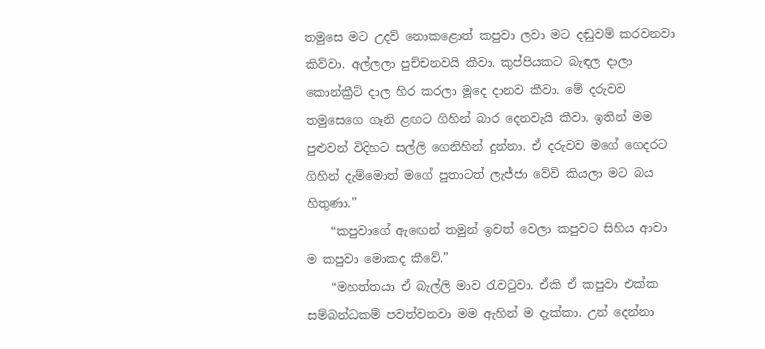තමුසෙ මට උදව් නොකළොත් කපුවා ලවා මට දඬුවම් කරවනවා කිව්වා. අල්ලලා පුච්චනවයි කීවා. කුප්පියකට බැඳල දාලා කොන්ක්‍රීට් දාල හිර කරලා මූදෙ දානව කීවා. මේ දරුවව තමුසෙගෙ ගෑනි ළඟට ගිහින් බාර දෙනවැයි කීවා. ඉතින් මම පුළුවන් විදිහට සල්ලි ගෙනිහින් දුන්නා. ඒ දරුවව මගේ ගෙදරට ගිහින් දැම්මොත් මගේ පුතාටත් ලැජ්ජා වේවි කියලා මට බය හිතුණා.”
    “කපුවාගේ ඇ‍ඟෙන් තමුන් ඉවත් වෙලා කපුවට සිහිය ආවා ම කපුවා මොකද කීවේ.”
    “මහත්තයා ඒ බැල්ලි මාව රැවටුවා. ඒකි ඒ කපුවා එක්ක සම්බන්ධකම් පවත්වනවා මම ඇහින් ම දැක්කා. උන් දෙන්නා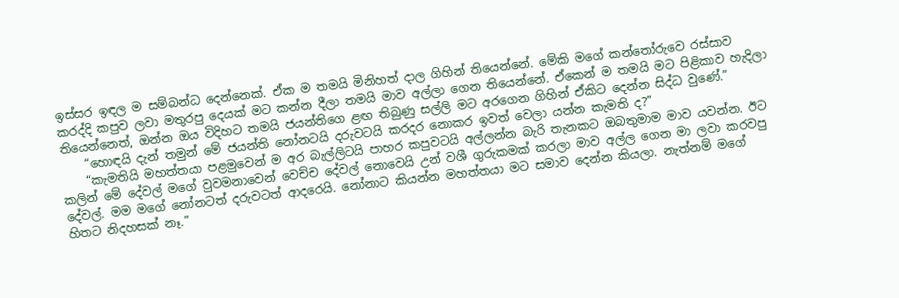ඉස්සර ඉඳල ම සම්බන්ධ දෙන්නෙක්. ඒක ම තමයි මිනිහත් දාල ගිහින් තියෙන්නේ. මේකි මගේ කන්තෝරුවෙ රස්සාව කරද්දි කපුව ලවා මතුරපු දෙයක් මට කන්න දීලා තමයි මාව අල්ලා ගෙන තියෙන්නේ. ඒකෙන් ම තමයි මට පිළිකාව හැදිලා තියෙන්නෙත්, ඔන්න ඔය විදිහට තමයි ජයන්තිගෙ ළඟ තිබුණු සල්ලි මට අරගෙන ගිහින් ඒකිට දෙන්න සිද්ධ වුණේ.”
    “හොඳයි දැන් තමුන් මේ ජයන්ති නෝනටයි දරුවටයි කරදර නොකර ඉවත් වෙලා යන්න කැමති ද?”
    “කැමතියි මහත්තයා පළමුවෙන් ම අර බැල්ලිටයි පාහර කපුවටයි අල්ලන්න බැරි තැනකට ඔබතුමාම මාව යවන්න. ඊට කලින් මේ දේවල් මගේ වුවමනාවෙන් වෙච්ච දේවල් නොවෙයි උන් වශී ගුරුකමක් කරලා මාව අල්ල ගෙන මා ලවා කරවපු දේවල්. මම මගේ නෝනටත් දරුවටත් ආදරෙයි. නෝනාට කියන්න මහත්තයා මට සමාව දෙන්න කියලා. නැත්නම් මගේ හිතට නිදහසක් නෑ.”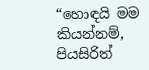“හොඳයි මම කියන්නම්, පියසිරිත්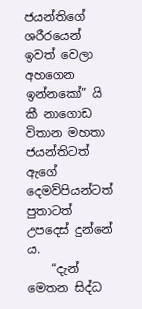ජයන්තිගේ ශරීරයෙන් ඉවත් වෙලා අහගෙන ඉන්නකෝ” යි කී නාගොඩ විතාන මහතා ජයන්තිටත් ඇගේ දෙමව්පියන්ටත් පුතාටත් උපදෙස් දුන්නේ ය.
    “දැන් මෙතන සිද්ධ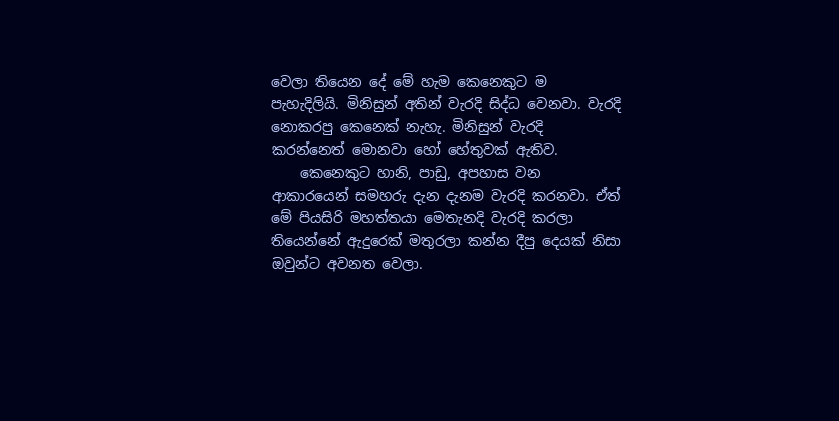වෙලා තියෙන දේ මේ හැම කෙනෙකුට ම පැහැදිලියි. මිනිසුන් අතින් වැරදි සිද්ධ වෙනවා. වැරදි නොකරපු කෙනෙක් නැහැ. මිනිසුන් වැරදි කරන්නෙත් මොනවා හෝ හේතුවක් ඇතිව.
    කෙනෙකුට හානි, පාඩු, අපහාස වන ආකාරයෙන් සමහරු දැන දැනම වැරදි කරනවා. ඒත් මේ පියසිරි මහත්තයා මෙතැනදි වැරදි කරලා තියෙන්නේ ඇදුරෙක් මතුරලා කන්න දීපු දෙයක් නිසා ඔවුන්ට අවනත වෙලා.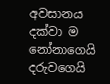අවසානය දක්වා ම නෝනාගෙයි දරුවගෙයි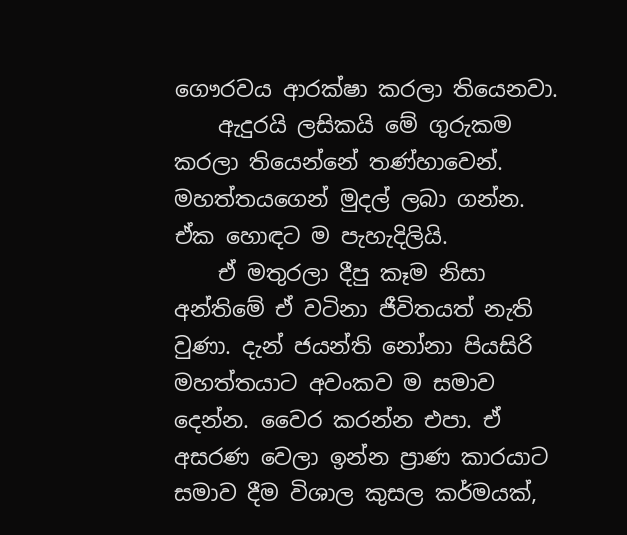ගෞරවය ආරක්ෂා කරලා තියෙනවා.
    ඇදුරයි ලසිකයි මේ ගුරුකම කරලා තියෙන්නේ තණ්හාවෙන්. මහත්තයගෙන් මුදල් ලබා ගන්න. ඒක හොඳට ම පැහැදිලියි.
    ඒ මතුරලා දීපු කෑම නිසා අන්තිමේ ඒ වටිනා ජීවිතයත් නැති වුණා. දැන් ජයන්ති නෝනා පියසිරි මහත්තයාට අවංකව ම සමාව දෙන්න. වෛර කරන්න එපා. ඒ අසරණ වෙලා ඉන්න ප්‍රාණ කාරයාට සමාව දීම විශාල කුසල කර්මයක්,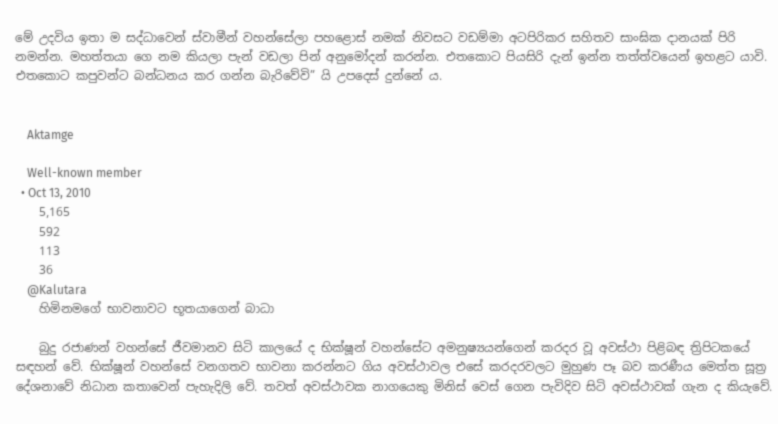මේ උදවිය ඉතා ම සද්ධාවෙන් ස්වාමීන් වහන්සේලා පහළොස් නමක් නිවසට වඩම්මා අටපිරිකර සහිතව සාංඝික දානයක් පිරි නමන්න. මහත්තයා ගෙ නම කියලා පැන් වඩලා පින් අනුමෝදන් කරන්න. එතකොට පියසිරි දැන් ඉන්න තත්ත්වයෙන් ඉහළට යාවි. එතකොට කපුවන්ට බන්ධනය කර ගන්න බැරිවේවි” යි උපදෙස් දුන්නේ ය.


    Aktamge

    Well-known member
  • Oct 13, 2010
    5,165
    592
    113
    36
    @Kalutara
    හිමිනමගේ භාවනාවට භූතයාගෙන් බාධා

    බුදු රජාණන් වහන්සේ ජීවමානව සිටි කාලයේ ද භික්ෂූන් වහන්සේට අමනුෂ්‍යයන්ගෙන් ‍කරදර වූ අවස්ථා පිළිබඳ ත්‍රිපිටකයේ සඳහන් වේ. භික්ෂූන් වහන්සේ වනගතව භාවනා කරන්නට ගිය අවස්ථාවල එසේ කරදරවලට මුහුණ පෑ බව කරණීය මෙත්ත සූත්‍ර දේශනාවේ නිධාන කතාවෙන් පැහැදිලි වේ. තවත් අවස්ථාවක නාගයෙකු මිනිස් වෙස් ගෙන පැවිදිව සිටි අවස්ථාවක් ගැන ද කියැවේ.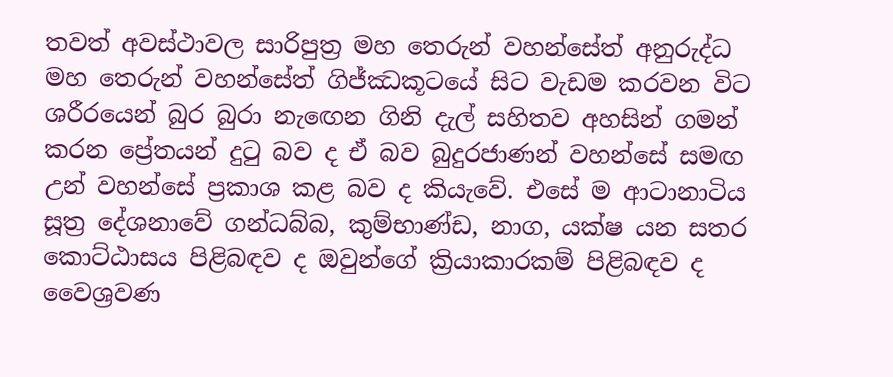තවත් අවස්ථාවල සාරිපුත්‍ර මහ තෙරුන් වහන්සේත් අනුරුද්ධ මහ තෙරුන් වහන්සේත් ගිජ්ඣකූටයේ සිට වැඩම කරවන විට ශරීරයෙන් බුර බුරා නැ‍ඟෙන ගිනි දැල් සහිතව අහසින් ගමන් කරන ප්‍රේතයන් දුටු බව ද ඒ බව බුදුරජාණන් වහන්සේ සමඟ උන් වහන්සේ ප්‍රකාශ කළ බව ද කියැවේ. එසේ ම ආටානාටිය සූත්‍ර දේශනාවේ ගන්ධබ්බ, කුම්භාණ්ඩ, නාග, යක්ෂ යන සතර කොට්ඨාසය පිළිබඳව ද ඔවුන්ගේ ක්‍රියාකාරකම් පිළිබඳව ද වෛශ්‍රවණ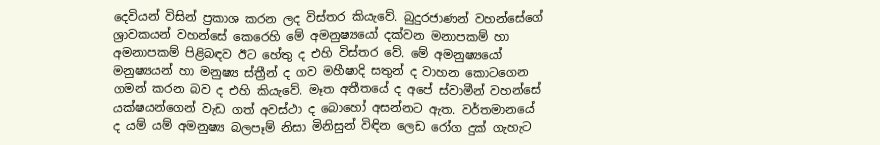දෙවියන් විසින් ප්‍රකාශ කරන ලද විස්තර කියැවේ. බුදුරජාණන් වහන්සේගේ ශ්‍රාවකයන් වහන්සේ කෙරෙහි මේ අමනුෂ්‍යයෝ දක්වන මනාපකම් හා අමනාපකම් පිළිබඳව ඊට හේතු ද එහි විස්තර වේ. මේ අමනුෂ්‍යයෝ මනුෂ්‍යයන් හා මනුෂ්‍ය ස්ත්‍රීන් ද ගව මහීෂාදි සතුන් ද වාහන කොටගෙන ගමන් කරන බව ද එහි කියැවේ. මෑත අතීතයේ ද අපේ ස්වාමීන් වහන්සේ යක්ෂයන්ගෙන් වැඩ ගත් අවස්ථා ද බොහෝ අසන්නට ඇත. වර්තමානයේ ද යම් යම් අමනුෂ්‍ය බලපෑම් නිසා මිනිසුන් විඳින ලෙඩ ‍රෝග දුක් ගැහැට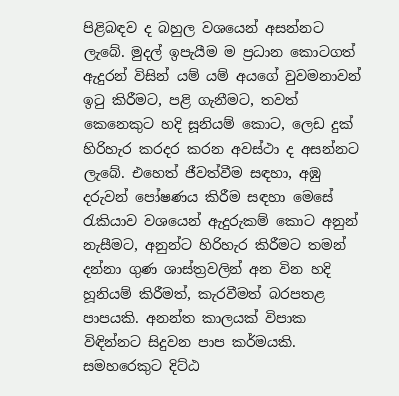පිළිබඳව ද බහුල වශයෙන් අසන්නට ලැබේ. මුදල් ඉපැයීම ම ප්‍රධාන කොටගත් ඇදුරන් විසින් යම් යම් අයගේ වුවමනාවන් ඉටු කිරීමට, පළි ගැනීමට, තවත් කෙනෙකුට හදි සූනියම් කොට, ලෙඩ දුක් හිරිහැර කරදර කරන අවස්ථා ද අසන්නට ලැබේ. එහෙත් ජීවත්වීම සඳහා, අඹු දරුවන් පෝෂණය කිරීම සඳහා මෙසේ රැකියාව වශයෙන් ඇදුරුකම් කොට අනුන් නැසීමට, අනුන්ට හිරිහැර කිරීමට තමන් දන්නා ගුණ ශාස්ත්‍රවලින් අන වින හදි හූනියම් කිරීමත්, කැරවීමත් බරපතළ පාපයකි. අනන්ත කාලයක් විපාක විඳින්නට සිදුවන පාප කර්මයකි. සමහරෙකුට දිට්ඨ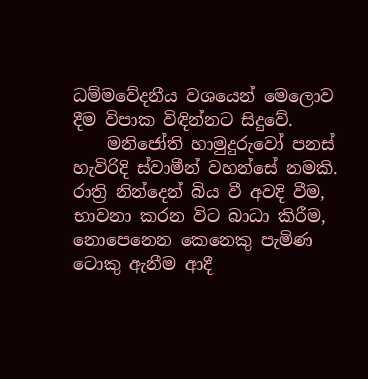ධම්මවේදනීය වශයෙන් මෙලොව දීම විපාක විඳින්නට සිදුවේ.
    මනිජෝති හාමුදුරුවෝ පනස් හැවිරිදි ස්වාමීන් වහන්සේ නමකි. රාත්‍රි නින්දෙන් බිය වී අවදි වීම, භාවනා කරන විට බාධා කිරීම, නොපෙනෙන කෙනෙකු පැමිණ ටොකු ඇනීම ආදී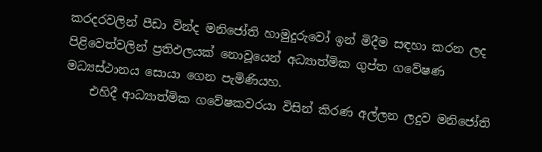කරදරවලින් පීඩා වින්ද මනිජෝති හාමුදුරුවෝ ඉන් මිදීම සඳහා කරන ලද පිළිවෙත්වලින් ප්‍රතිඵලයක් නොවූයෙන් අධ්‍යාත්මික ගුප්ත ගවේෂණ මධ්‍යස්ථානය සොයා ගෙන පැමිණියහ.
    එහිදී ආධ්‍යාත්මික ගවේෂකවරයා විසින් කිරණ අල්ලන ලදුව මනිජෝති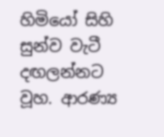හිමියෝ සිහි සුන්ව වැටී දඟලන්නට වූහ. ආරණ්‍ය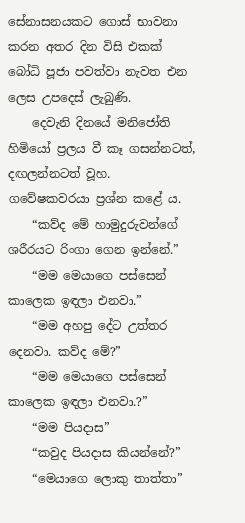සේනාසනයකට ගොස් භාවනා කරන අතර දින විසි එකක් බෝධි පූජා පවත්වා නැවත එන ලෙස උපදෙස් ලැබුණි.
    දෙවැනි දිනයේ මනිජෝති හිමියෝ ප්‍රලය වී කෑ ගසන්නටත්, දඟලන්නටත් වූහ. ගවේෂකවරයා ප්‍රශ්න කළේ ය.
    “කව්ද මේ හාමුදුරුවන්ගේ ශරීරයට රිංගා ගෙන ඉන්නේ.”
    “මම මෙයාගෙ පස්සෙන් කාලෙක ඉඳලා එනවා.”
    “මම අහපු දේට උත්තර දෙනවා. කව්ද මේ?”
    “මම මෙයාගෙ පස්සෙන් කාලෙක ඉඳලා එනවා.?”
    “මම පියදාස”
    “කවුද පියදාස කියන්නේ?”
    “මෙයාගෙ ලොකු තාත්තා”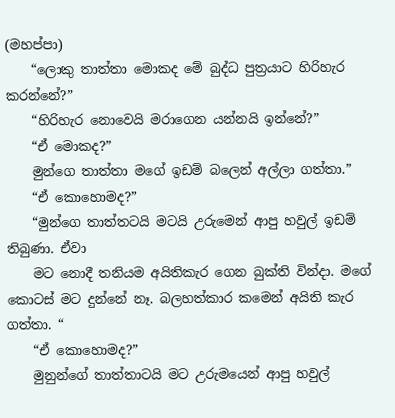(මහප්පා)
    “ලොකු තාත්තා මොකද මේ බුද්ධ පුත්‍රයාට හිරිහැර කරන්නේ?”
    “හිරිහැර නොවෙයි මරාගෙන යන්නයි ඉන්නේ?”
    “ඒ මොකද?”
    මුන්ගෙ තාත්තා මගේ ඉඩම් බලෙන් අල්ලා ගත්තා.”
    “ඒ කොහොමද?”
    “මුන්ගෙ තාත්තටයි මටයි උරුමෙන් ආපු හවුල් ඉඩම් තිබුණා. ඒවා
    මට නොදී තනියම අයිතිකැර ගෙන බුක්ති වින්දා‍. මගේ කොටස් මට දුන්නේ නෑ. බලහත්කාර කමෙන් අයිති කැර ගත්තා. “
    “ඒ කොහොමද?”
    මුනුන්ගේ තාත්තාටයි මට උරුමයෙන් ආපු හවුල්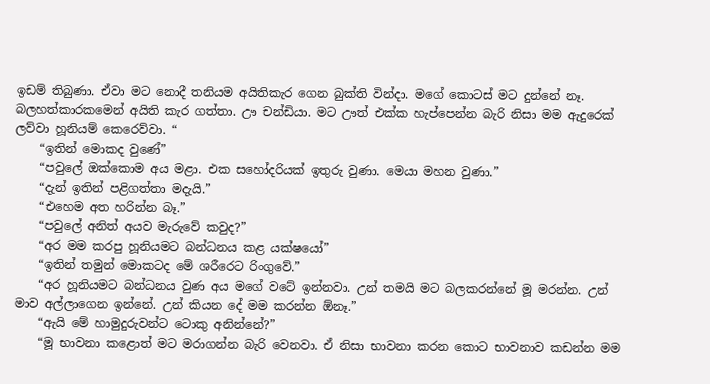ඉඩම් තිබුණා. ඒවා මට නොදී තනියම අයිතිකැර ගෙන බුක්ති වින්දා. මගේ කොටස් මට දුන්නේ නෑ. බලහත්කාරකමෙන් අයිති කැර ගත්තා. ඌ චන්ඩියා. මට ඌත් එක්ක හැප්පෙන්න බැරි නිසා මම ඇදුරෙක් ලව්වා හූනියම් කෙරෙව්වා. “
    “ඉතින් මොකද වු‍ණේ”
    “පවුලේ ඔක්කොම අය මළා. එක සහෝදරියක් ඉතුරු වුණා. මෙයා මහන වුණා.”
    “දැන් ඉතින් පළිගත්තා මදැයි.”
    “එහෙම අත හරින්න බෑ.”
    “පවුලේ අනිත් අයව මැරුවේ කවුද?”
    “අර මම කරපු හූනියමට බන්ධනය කළ යක්ෂයෝ”
    “ඉතින් තමුන් මොකටද මේ ශරීරෙට රිංගුවේ.”
    “අර හූනියමට බන්ධනය වුණ අය මගේ වටේ ඉන්නවා. උන් තමයි මට බලකරන්නේ මූ මරන්න. උන් මාව අල්ලාගෙන ඉන්නේ. උන් කියන දේ මම කරන්න ඕනෑ.”
    “ඇයි මේ හාමුදුරුවන්ට ටොකු අනින්නේ?”
    “මූ භාවනා කළොත් මට මරාගන්න බැරි වෙනවා. ඒ නිසා භාවනා කරන කොට භාවනාව කඩන්න මම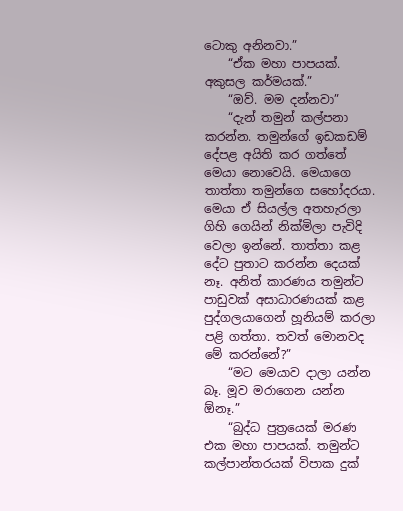ටොකු අනිනවා.”
    “ඒක මහා පාපයක්. අකුසල කර්මයක්.”
    “ඔව්. මම දන්නවා”
    “දැන් තමුන් කල්පනා කරන්න. තමුන්ගේ ඉඩකඩම් දේපළ අයිති කර ගත්තේ මෙයා නොවෙයි. මෙයාගෙ තාත්තා තමුන්ගෙ සහෝදරයා. මෙයා ඒ සියල්ල අතහැරලා ගිහි ගෙයින් නික්මිලා පැවිදි වෙලා ඉන්නේ. තාත්තා කළ දේට පුතාට කරන්න දෙයක් නෑ. අනිත් කාරණය තමුන්ට පාඩුවක් අසාධාරණයක් කළ පුද්ගලයාගෙන් හූනියම් කරලා පළි ගත්තා. තවත් මොනවද මේ කරන්නේ?”
    “මට මෙයාව දාලා යන්න බෑ. මූව මරාගෙන යන්න ඕනෑ‍.”
    “බුද්ධ පුත්‍රයෙක් මරණ එක මහා පාපයක්. තමුන්ට කල්පාන්තරයක් විපාක දුක්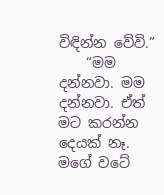විඳින්න වේවි.”
    “මම දන්නවා. මම දන්නවා. ඒත් මට කරන්න දෙයක් නෑ. මගේ වටේ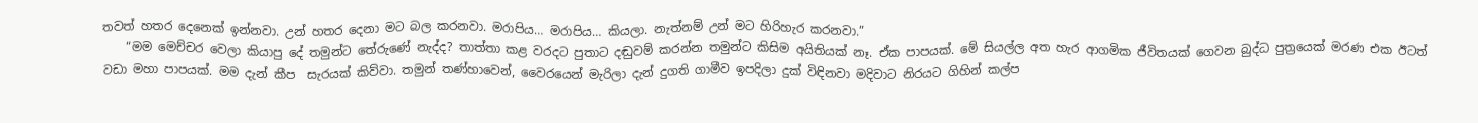තවත් හතර දෙනෙක් ඉන්නවා. උන් හතර දෙනා මට බල කරනවා. මරාපිය… මරාපිය… කියලා. නැත්නම් ‍උන් මට හිරිහැර කරනවා.”
    “මම මෙච්චර වෙලා කියා‍පු දේ තමුන්ට තේරුණේ නැද්ද? තාත්තා කළ වරදට පුතාට දඬුවම් කරන්න තමුන්ට කිසිම අයිතියක් නෑ. ඒක පාපයක්. මේ සියල්ල අත හැර ආගමික ජීවිතයක් ගෙවන බුද්ධ පුත්‍රයෙක් මරණ එක ඊටත් වඩා මහා පාපයක්. මම දැන් කීප ‍ සැරයක් කිව්වා. තමුන් තණ්හාවෙන්, වෛරයෙන් මැරිලා දැන් දුගති ගාමීව ඉපදිලා දුක් විඳිනවා මදිවාට නිරයට ගිහින් කල්ප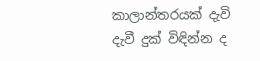කාලාන්තරයක් දැවි දැවී දුක් විඳින්න ද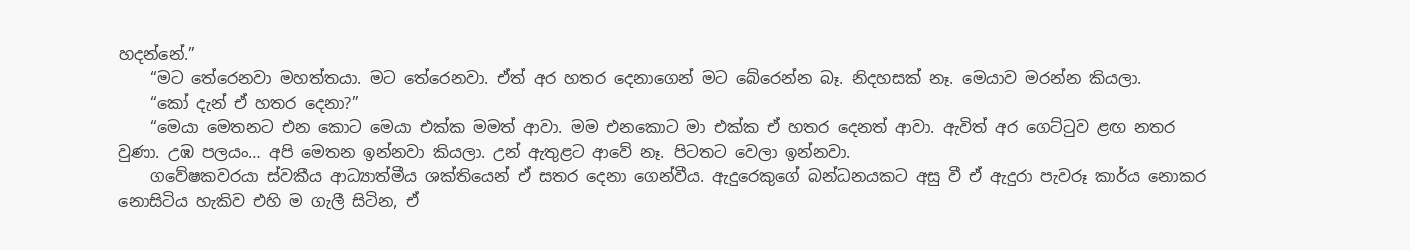හදන්නේ.”
    “මට තේරෙනවා මහත්තයා. මට තේරෙනවා. ඒත් අර හතර දෙනාගෙන් මට බේරෙන්න බෑ. නිදහසක් නෑ. මෙයාව මරන්න කියලා.
    “කෝ දැන් ඒ හතර දෙනා?”
    “මෙයා මෙතනට එන කොට මෙයා එක්ක මමත් ආවා. මම එනකොට මා එක්ක ඒ හතර දෙනත් ආවා. ඇවිත් අර ගෙට්ටුව ළඟ නතර වුණා. උඹ පලයං… අපි මෙතන ඉන්නවා කියලා. උන් ඇතුළට ආවේ නෑ. පිටතට වෙලා ඉන්නවා.
    ගවේෂකවරයා ස්වකීය ආධ්‍යාත්මීය ශක්තියෙන් ඒ සතර දෙනා ගෙන්වීය. ඇදුරෙකුගේ බන්ධනයකට අසු වී ඒ ඇදුරා පැවරූ කාර්ය නොකර නොසිටිය හැකිව එහි ම ගැලී සිටින, ඒ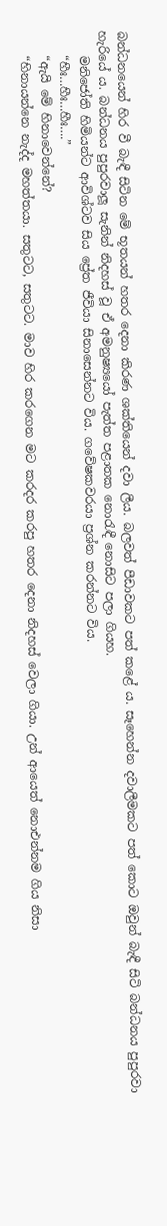බන්ධනයෙන් හිර වී බැඳී සිටින මේ භූතයන් හතර දෙනා කිරණ ශක්තියෙන් දවා ලීය. බලවත් පීඩාවකට පත් කළේ ය. සෑහෙන්න දවාලීමකට පත් කොට ඔවුන් බැඳී සිටි බන්ධනය පුපුරවා හැරියේ ය. බන්ධනය පුපුරවාලූ සැනින් නිදහස් වූ ඒ අමනුෂ්‍යයෝ පැත්ත පළාතක නොරැඳී නොසිට පලා ගියහ.
    මනිජෝති හිමියන්ට ආවිශ්ටව සිය ප්‍රේත ජීවියා සිනාසෙන්නට විය. ගවේෂකවරයා ප්‍රශ්න කරන්නට විය.
    “හීඃ…හීඃ…හීඃ….”
    “ඇයි මේ හිනාවෙන්නේ?
    “හිනායන්නෙ නැද්ද මහත්තයා. සතුටට, සතුටට. මාව හිර කරගෙන මට කරදර කරපු හතර දෙනා නිදහස් වෙලා ගියා. උන් ආයෙත් නොඑන්නම ගිය නිසා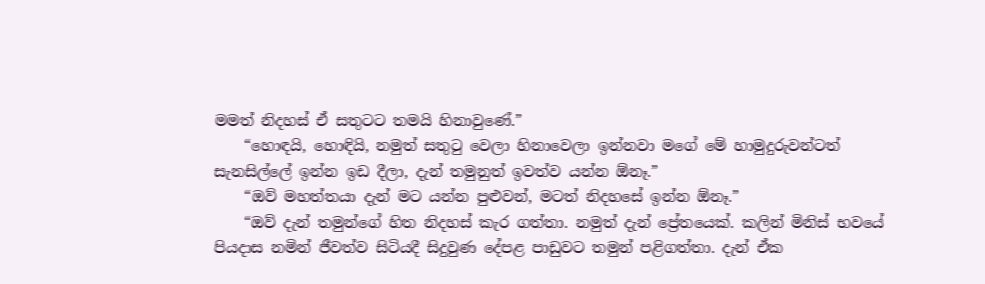මමත් නිදහස් ඒ සතුටට තමයි හිනාවුණේ.”
    “හොඳයි, හොඳියි, නමුත් සතුටු වෙලා හිනාවෙලා ඉන්නවා මගේ මේ හාමුදුරු‍වන්ටත් සැනසිල්ලේ ඉන්න ඉඩ දීලා, දැන් තමුනුත් ඉවත්ව යන්න ඕනෑ.”
    “ඔව් මහත්තයා දැන් මට යන්න පුළුවන්, මටත් නිදහසේ ඉන්න ඕනෑ.”
    “ඔව් දැන් තමුන්ගේ හිත නිදහස් කැර ගත්තා. නමුත් දැන් ප්‍රේතයෙක්. කලින් මිනිස් භවයේ පියදාස නමින් ජීවත්ව සිටියදී සිදුවුණ දේපළ පාඩුවට තමුන් පළිගත්තා. දැන් ඒක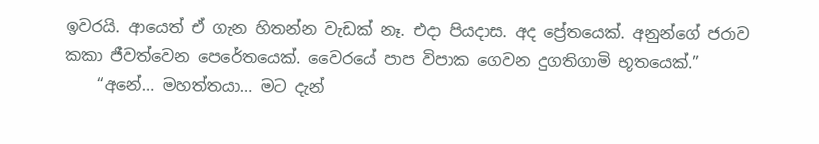ඉවරයි. ආයෙත් ඒ ගැන හිතන්න වැඩක් නෑ. එදා පියදාස. අද ප්‍රේතයෙක්. අනුන්ගේ ජරාව කකා ජීවත්වෙන පෙරේතයෙක්. වෛරයේ පාප විපාක ගෙවන දුගතිගාමි භූතයෙක්.”
    “අනේ… මහත්තයා… මට දැන්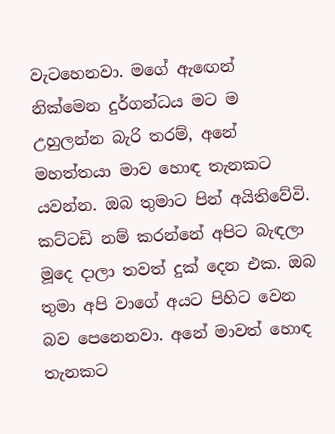වැටහෙනවා. මගේ ඇ‍ඟෙන් නික්මෙන දුර්ගන්ධය මට ම උහුලන්න බැරි තරම්, අනේ මහත්තයා මාව හොඳ තැනකට යවන්න. ඔබ තුමාට පින් අයිතිවේවි. කට්ටඩි නම් කරන්නේ අපිට බැඳලා මූදෙ දාලා තවත් දුක් දෙන එක. ඔබ තුමා අපි වාගේ අයට පිහිට වෙන බව පෙනෙනවා. අනේ මාවත් හොඳ තැනකට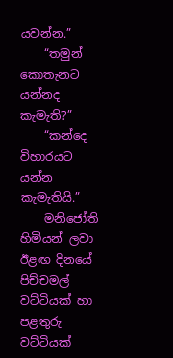යවන්න.”
    “තමුන් කොතැනට යන්නද කැමැති?”
    “කන්දෙ විහාරයට යන්න කැමැතියි.”
    මනිජෝති හිමියන් ලවා ඊළඟ දිනයේ පිච්චමල් වට්ටියක් හා පළතුරු වට්ටියක්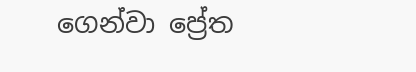ගෙන්වා ප්‍රේත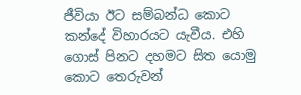ජීවියා ඊට සම්බන්ධ කොට කන්දේ විහාරයට යැවීය. එහි ගොස් පිනට දහමට සිත යොමු කොට තෙරුවන්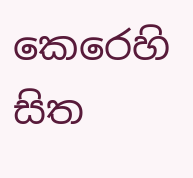කෙරෙහි සිත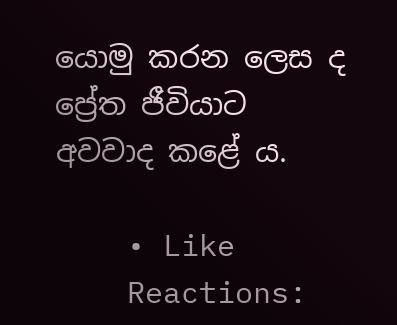යොමු කරන ලෙස ද ප්‍රේත ජීවියාට අවවාද කළේ ය.

    • Like
    Reactions: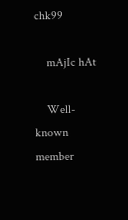chk99

    mAjIc hAt

    Well-known member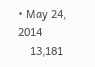• May 24, 2014
    13,181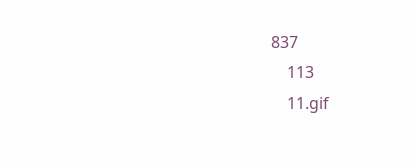837
    113
    11.gif